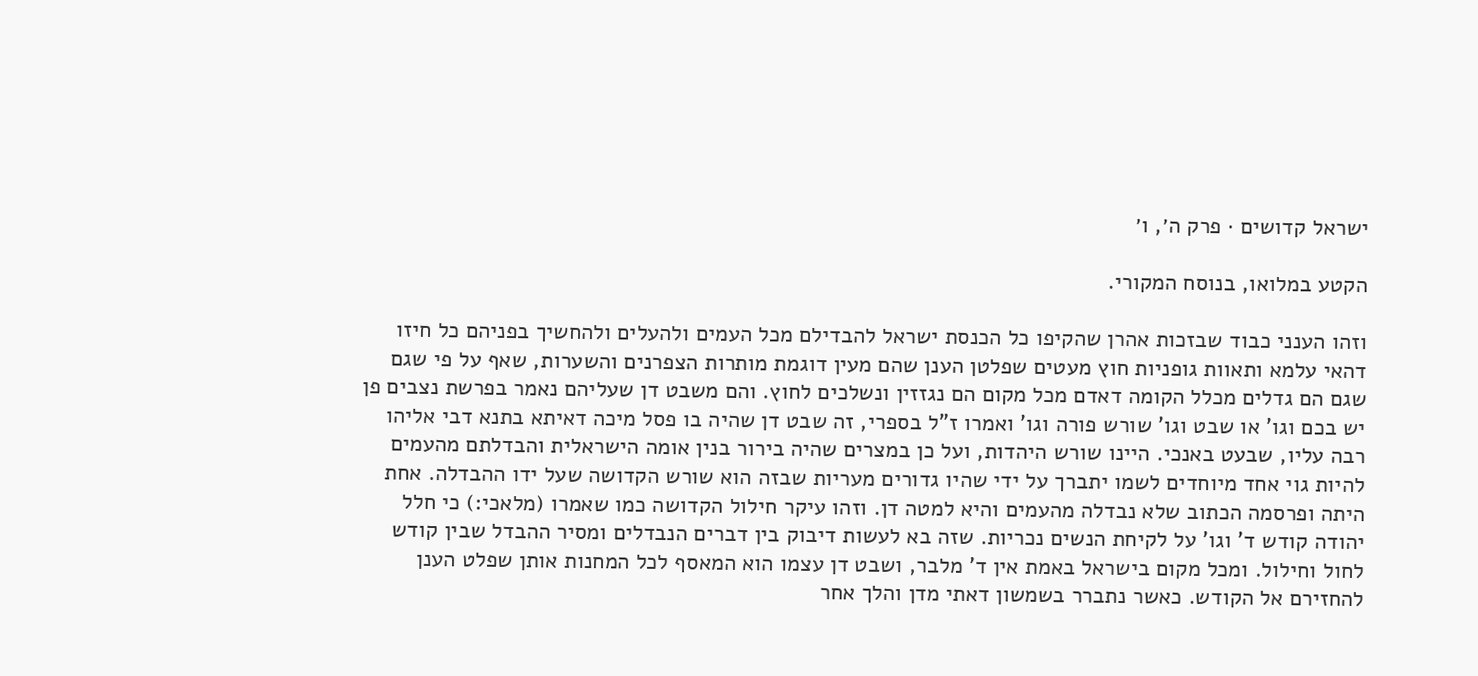ישראל קדושים · פרק ה׳, ו׳

הקטע במלואו, בנוסח המקורי.

וזהו הענני כבוד שבזכות אהרן שהקיפו כל הכנסת ישראל להבדילם מכל העמים ולהעלים ולהחשיך בפניהם כל חיזו דהאי עלמא ותאוות גופניות חוץ מעטים שפלטן הענן שהם מעין דוגמת מותרות הצפרנים והשערות, שאף על פי שגם שגם הם גדלים מכלל הקומה דאדם מכל מקום הם נגזזין ונשלכים לחוץ. והם משבט דן שעליהם נאמר בפרשת נצבים פן יש בכם וגו' או שבט וגו' שורש פורה וגו' ואמרו ז"ל בספרי, זה שבט דן שהיה בו פסל מיכה דאיתא בתנא דבי אליהו רבה עליו, שבעט באנכי. היינו שורש היהדות, ועל כן במצרים שהיה בירור בנין אומה הישראלית והבדלתם מהעמים להיות גוי אחד מיוחדים לשמו יתברך על ידי שהיו גדורים מעריות שבזה הוא שורש הקדושה שעל ידו ההבדלה. אחת היתה ופרסמה הכתוב שלא נבדלה מהעמים והיא למטה דן. וזהו עיקר חילול הקדושה כמו שאמרו (מלאכי:) כי חלל יהודה קודש ד' וגו' על לקיחת הנשים נכריות. שזה בא לעשות דיבוק בין דברים הנבדלים ומסיר ההבדל שבין קודש לחול וחילול. ומכל מקום בישראל באמת אין ד' מלבר, ושבט דן עצמו הוא המאסף לכל המחנות אותן שפלט הענן להחזירם אל הקודש. כאשר נתברר בשמשון דאתי מדן והלך אחר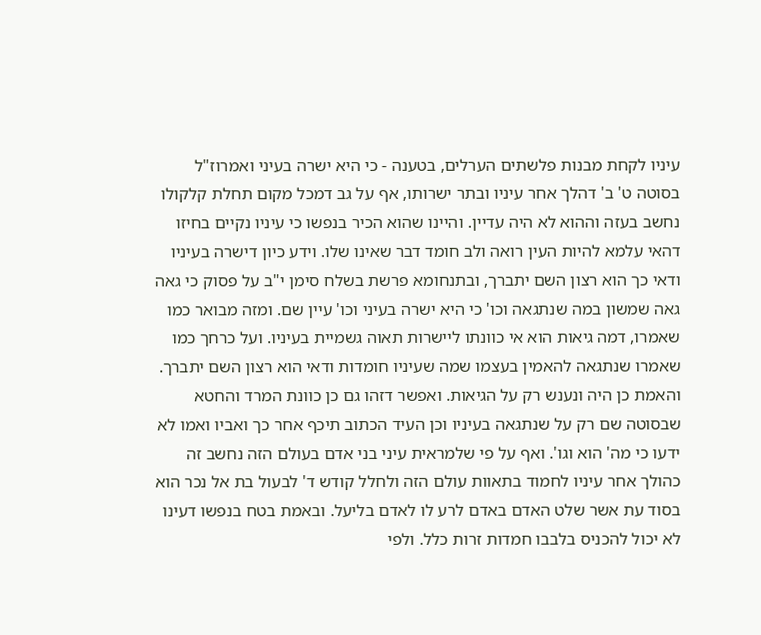עיניו לקחת מבנות פלשתים הערלים, בטענה - כי היא ישרה בעיני ואמרוז"ל בסוטה ט' ב' דהלך אחר עיניו ובתר ישרותו, אף על גב דמכל מקום תחלת קלקולו נחשב בעזה וההוא לא היה עדיין. והיינו שהוא הכיר בנפשו כי עיניו נקיים בחיזו דהאי עלמא להיות העין רואה ולב חומד דבר שאינו שלו. וידע כיון דישרה בעיניו ודאי כך הוא רצון השם יתברך, ובתנחומא פרשת בשלח סימן י"ב על פסוק כי גאה גאה שמשון במה שנתגאה וכו' כי היא ישרה בעיני וכו' עיין שם. ומזה מבואר כמו שאמרו, דמה גיאות הוא אי כוונתו ליישרות תאוה גשמיית בעיניו. ועל כרחך כמו שאמרו שנתגאה להאמין בעצמו שמה שעיניו חומדות ודאי הוא רצון השם יתברך. והאמת כן היה ונענש רק על הגיאות. ואפשר דזהו גם כן כוונת המרד והחטא שבסוטה שם רק על שנתגאה בעיניו וכן העיד הכתוב תיכף אחר כך ואביו ואמו לא ידעו כי מה' הוא וגו'. ואף על פי שלמראית עיני בני אדם בעולם הזה נחשב זה כהולך אחר עיניו לחמוד בתאוות עולם הזה ולחלל קודש ד' לבעול בת אל נכר הוא בסוד עת אשר שלט האדם באדם לרע לו לאדם בליעל. ובאמת בטח בנפשו דעינו לא יכול להכניס בלבבו חמדות זרות כלל. ולפי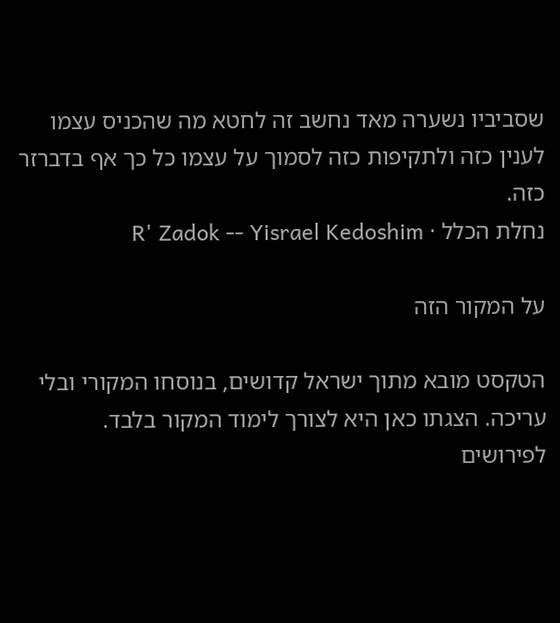שסביביו נשערה מאד נחשב זה לחטא מה שהכניס עצמו לענין כזה ולתקיפות כזה לסמוך על עצמו כל כך אף בדברזר כזה.
נחלת הכלל · R' Zadok -- Yisrael Kedoshim

על המקור הזה

הטקסט מובא מתוך ישראל קדושים, בנוסחו המקורי ובלי עריכה. הצגתו כאן היא לצורך לימוד המקור בלבד. לפירושים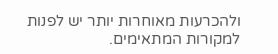ולהכרעות מאוחרות יותר יש לפנות למקורות המתאימים.